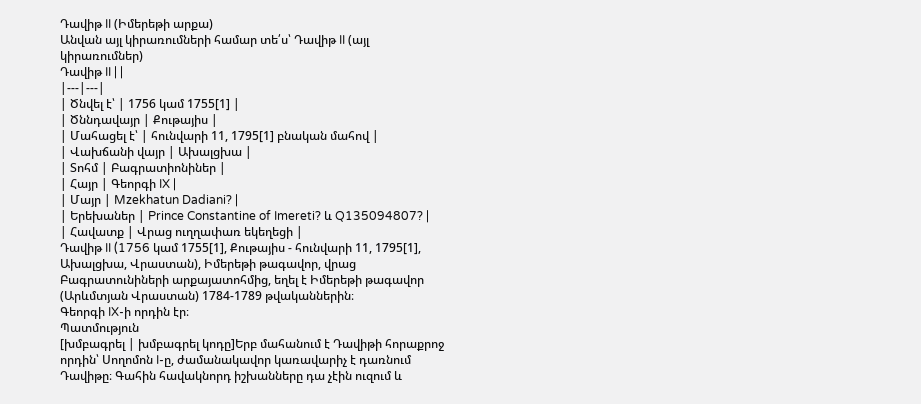Դավիթ II (Իմերեթի արքա)
Անվան այլ կիրառումների համար տե՛ս՝ Դավիթ II (այլ կիրառումներ)
Դավիթ II | |
|---|---|
| Ծնվել է՝ | 1756 կամ 1755[1] |
| Ծննդավայր | Քութայիս |
| Մահացել է՝ | հունվարի 11, 1795[1] բնական մահով |
| Վախճանի վայր | Ախալցխա |
| Տոհմ | Բագրատիոնիներ |
| Հայր | Գեորգի IX |
| Մայր | Mzekhatun Dadiani? |
| Երեխաներ | Prince Constantine of Imereti? և Q135094807? |
| Հավատք | Վրաց ուղղափառ եկեղեցի |
Դավիթ II (1756 կամ 1755[1], Քութայիս - հունվարի 11, 1795[1], Ախալցխա, Վրաստան), Իմերեթի թագավոր, վրաց Բագրատունիների արքայատոհմից, եղել է Իմերեթի թագավոր (Արևմտյան Վրաստան) 1784-1789 թվականներին։
Գեորգի IX-ի որդին էր։
Պատմություն
[խմբագրել | խմբագրել կոդը]Երբ մահանում է Դավիթի հորաքրոջ որդին՝ Սողոմոն I-ը, ժամանակավոր կառավարիչ է դառնում Դավիթը։ Գահին հավակնորդ իշխանները դա չէին ուզում և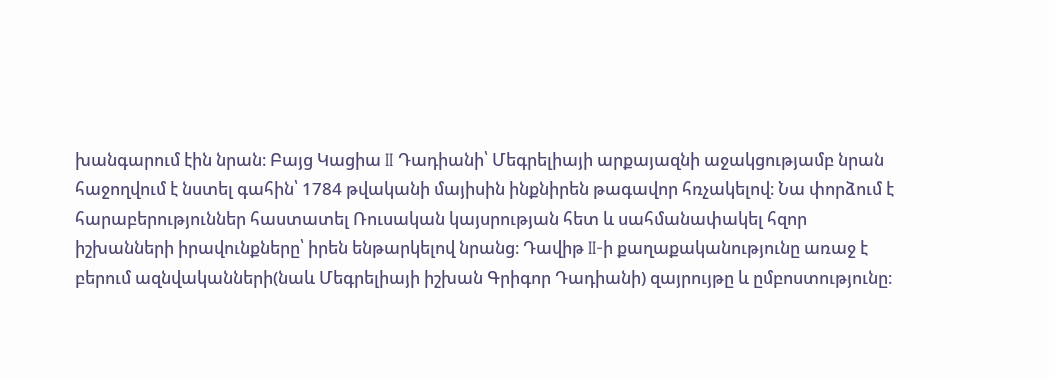խանգարում էին նրան։ Բայց Կացիա II Դադիանի՝ Մեգրելիայի արքայազնի աջակցությամբ նրան հաջողվում է նստել գահին՝ 1784 թվականի մայիսին ինքնիրեն թագավոր հռչակելով։ Նա փորձում է հարաբերություններ հաստատել Ռուսական կայսրության հետ և սահմանափակել հզոր իշխանների իրավունքները՝ իրեն ենթարկելով նրանց։ Դավիթ II-ի քաղաքականությունը առաջ է բերում ազնվականների(նաև Մեգրելիայի իշխան Գրիգոր Դադիանի) զայրույթը և ըմբոստությունը։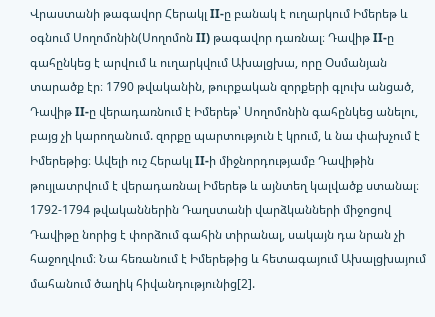Վրաստանի թագավոր Հերակլ II-ը բանակ է ուղարկում Իմերեթ և օգնում Սողոմոնին(Սողոմոն II) թագավոր դառնալ։ Դավիթ II-ը գահընկեց է արվում և ուղարկվում Ախալցխա, որը Օսմանյան տարածք էր։ 1790 թվականին, թուրքական զորքերի գլուխ անցած, Դավիթ II-ը վերադառնում է Իմերեթ՝ Սողոմոնին գահընկեց անելու, բայց չի կարողանում. զորքը պարտություն է կրում, և նա փախչում է Իմերեթից։ Ավելի ուշ Հերակլ II-ի միջնորդությամբ Դավիթին թույլատրվում է վերադառնալ Իմերեթ և այնտեղ կալվածք ստանալ։ 1792-1794 թվականներին Դաղստանի վարձկանների միջոցով Դավիթը նորից է փորձում գահին տիրանալ, սակայն դա նրան չի հաջողվում։ Նա հեռանում է Իմերեթից և հետագայում Ախալցխայում մահանում ծաղիկ հիվանդությունից[2].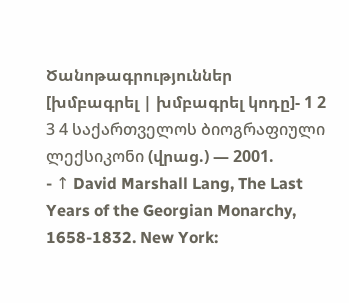Ծանոթագրություններ
[խմբագրել | խմբագրել կոդը]- 1 2 3 4 საქართველოს ბიოგრაფიული ლექსიკონი (վրաց.) — 2001.
- ↑ David Marshall Lang, The Last Years of the Georgian Monarchy, 1658-1832. New York: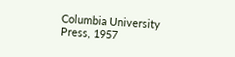Columbia University Press, 1957